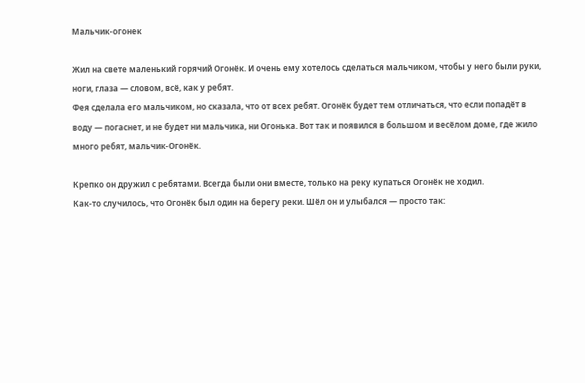Мальчик-огонек

Жил на свете маленький горячий Огонёк. И очень ему хотелось сделаться мальчиком, чтобы у него были руки, ноги, глаза — словом, всё, как у ребят.
Фея сделала его мальчиком, но сказала, что от всех ребят. Огонёк будет тем отличаться, что если попадёт в воду — погаснет, и не будет ни мальчика, ни Огонька. Вот так и появился в большом и весёлом доме, где жило много ребят, мальчик-Огонёк.

Крепко он дружил с ребятами. Всегда были они вместе, только на реку купаться Огонёк не ходил.
Как-то случилось, что Огонёк был один на берегу реки. Шёл он и улыбался — просто так: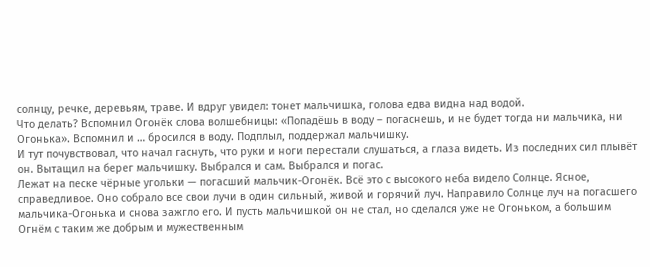солнцу, речке, деревьям, траве. И вдруг увидел: тонет мальчишка, голова едва видна над водой.
Что делать? Вспомнил Огонёк слова волшебницы: «Попадёшь в воду – погаснешь, и не будет тогда ни мальчика, ни Огонька». Вспомнил и … бросился в воду. Подплыл, поддержал мальчишку.
И тут почувствовал, что начал гаснуть, что руки и ноги перестали слушаться, а глаза видеть. Из последних сил плывёт он. Вытащил на берег мальчишку. Выбрался и сам. Выбрался и погас.
Лежат на песке чёрные угольки — погасший мальчик-Огонёк. Всё это с высокого неба видело Солнце. Ясное, справедливое. Оно собрало все свои лучи в один сильный, живой и горячий луч. Направило Солнце луч на погасшего мальчика-Огонька и снова зажгло его. И пусть мальчишкой он не стал, но сделался уже не Огоньком, а большим Огнём с таким же добрым и мужественным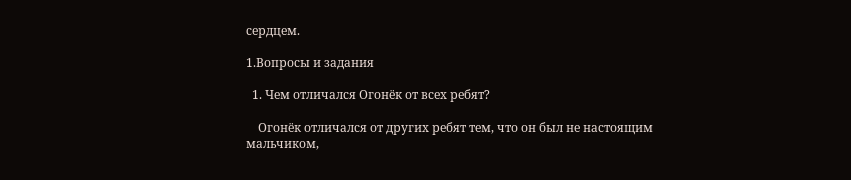сердцем.

1.Вопросы и задания

  1. Чем отличался Огонёк от всех ребят?

    Огонёк отличался от других ребят тем, что он был не настоящим мальчиком,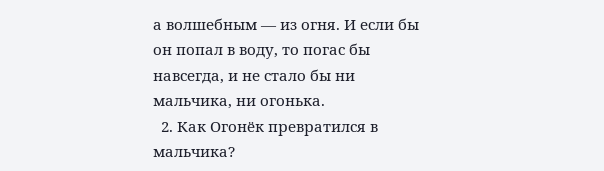а волшебным — из огня. И если бы он попал в воду, то погас бы навсегда, и не стало бы ни мальчика, ни огонька.
  2. Как Огонёк превратился в мальчика?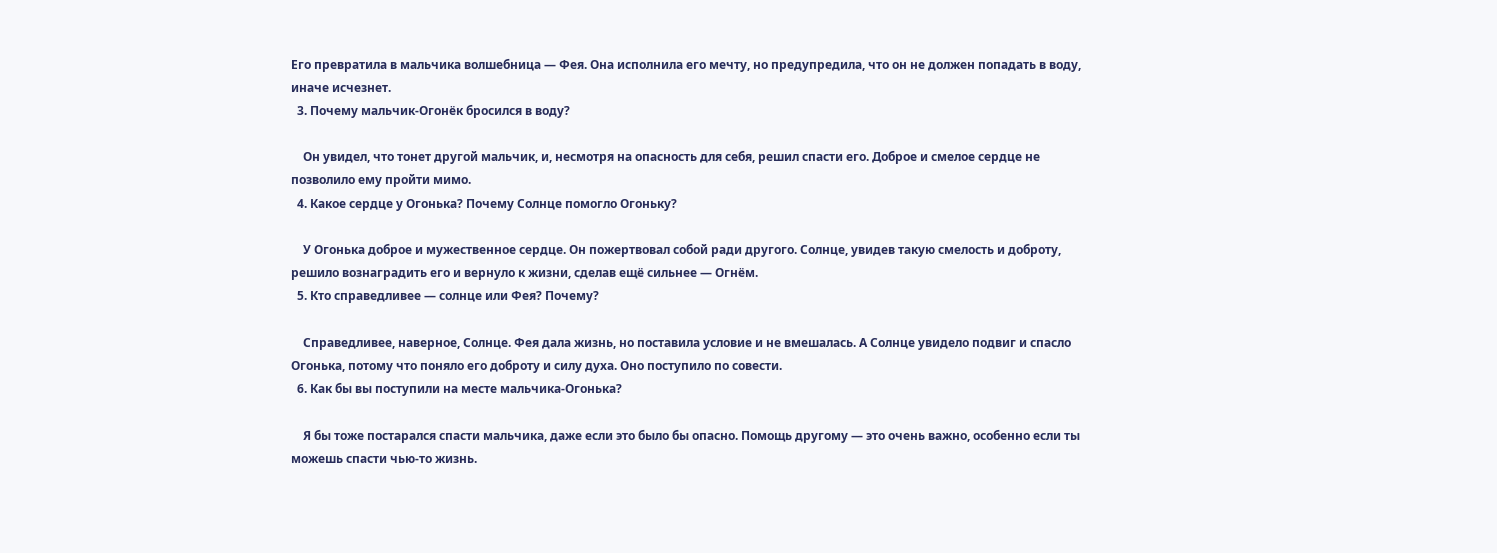Его превратила в мальчика волшебница — Фея. Она исполнила его мечту, но предупредила, что он не должен попадать в воду, иначе исчезнет.
  3. Почему мальчик-Огонёк бросился в воду?

    Он увидел, что тонет другой мальчик, и, несмотря на опасность для себя, решил спасти его. Доброе и смелое сердце не позволило ему пройти мимо.
  4. Какое сердце у Огонька? Почему Солнце помогло Огоньку?

    У Огонька доброе и мужественное сердце. Он пожертвовал собой ради другого. Солнце, увидев такую смелость и доброту, решило вознаградить его и вернуло к жизни, сделав ещё сильнее — Огнём.
  5. Кто справедливее — солнце или Фея? Почему?

    Справедливее, наверное, Солнце. Фея дала жизнь, но поставила условие и не вмешалась. А Солнце увидело подвиг и спасло Огонька, потому что поняло его доброту и силу духа. Оно поступило по совести.
  6. Как бы вы поступили на месте мальчика-Огонька?

    Я бы тоже постарался спасти мальчика, даже если это было бы опасно. Помощь другому — это очень важно, особенно если ты можешь спасти чью-то жизнь.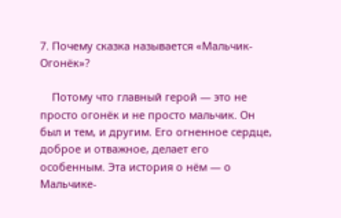7. Почему сказка называется «Мальчик-Огонёк»?

    Потому что главный герой — это не просто огонёк и не просто мальчик. Он был и тем, и другим. Его огненное сердце, доброе и отважное, делает его особенным. Эта история о нём — о Мальчике-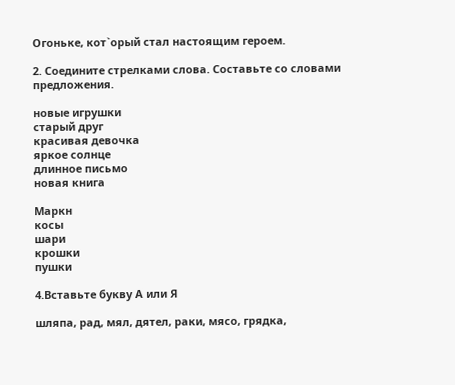Огоньке, кот`орый стал настоящим героем.

2. Соедините стрелками слова. Составьте со словами предложения.

новые игрушки
старый друг
красивая девочка
яркое солнце
длинное письмо
новая книга

Маркн
косы
шари
крошки
пушки

4.Вставьте букву А или Я

шляпа, рад, мял, дятел, раки, мясо, грядка,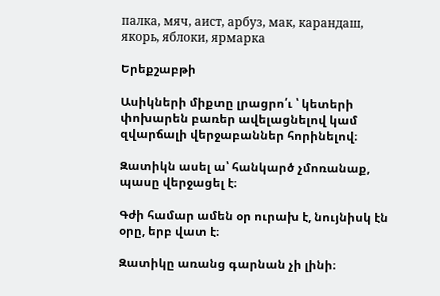палка, мяч, аист, арбуз, мак, карандаш, якорь, яблоки, ярмарка

Երեքշաբթի

Ասիկների միքտը լրացրո՛ւ ՝ կետերի փոխարեն բառեր ավելացնելով կամ զվարճալի վերջաբաններ հորինելով։

Զատիկն ասել ա՝ հանկարծ չմոռանաք, պասը վերջացել է։

Գժի համար ամեն օր ուրախ է, նույնիսկ էն օրը, երբ վատ է։

Զատիկը առանց գարնան չի լինի։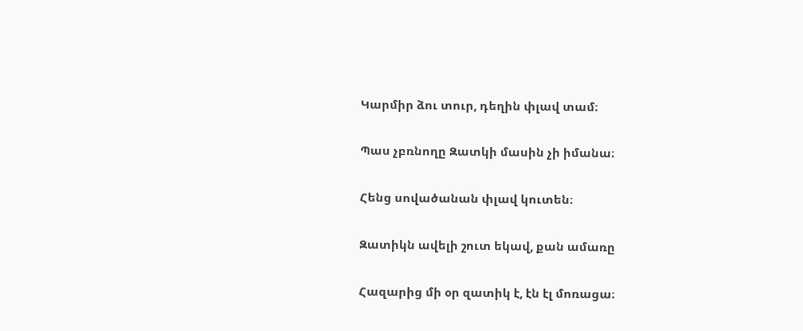Կարմիր ձու տուր, դեղին փլավ տամ։

Պաս չբռնողը Զատկի մասին չի իմանա։

Հենց սովածանան փլավ կուտեն։

Զատիկն ավելի շուտ եկավ, քան ամառը

Հազարից մի օր զատիկ է, էն էլ մոռացա։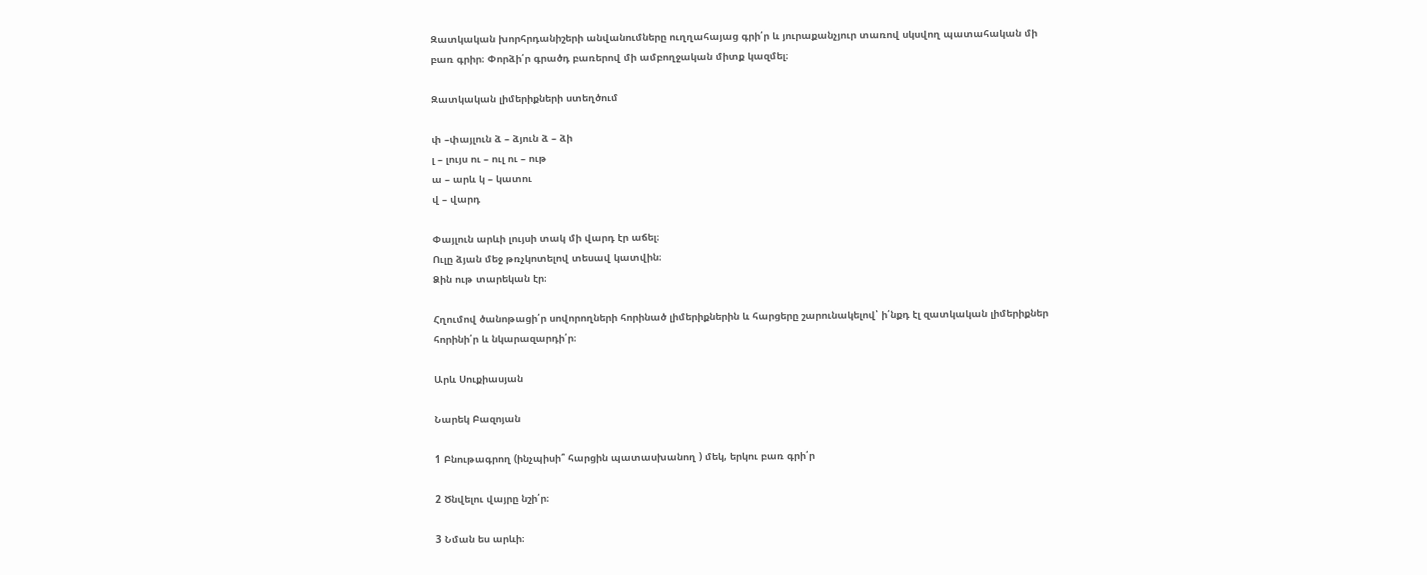Զատկական խորհրդանիշերի անվանումները ուղղահայաց գրի՛ր և յուրաքանչյուր տառով սկսվող պատահական մի բառ գրիր։ Փորձի՛ր գրածդ բառերով մի ամբողջական միտք կազմել։

Զատկական լիմերիքների ստեղծում

փ –փայլուն ձ – ձյուն ձ – ձի
լ – լույս ու – ուլ ու – ութ
ա – արև կ – կատու
վ – վարդ

Փայլուն արևի լույսի տակ մի վարդ էր աճել։
Ուլը ձյան մեջ թռչկոտելով տեսավ կատվին։
Ձին ութ տարեկան էր։

Հղումով ծանոթացի՛ր սովորողների հորինած լիմերիքներին և հարցերը շարունակելով՝ ի՛նքդ էլ զատկական լիմերիքներ հորինի՛ր և նկարազարդի՛ր։

Արև Սուքիասյան

Նարեկ Բազոյան

1 Բնութագրող (ինչպիսի՞ հարցին պատասխանող ) մեկ, երկու բառ գրի՛ր

2 Ծնվելու վայրը նշի՛ր։

3 Նման ես արևի։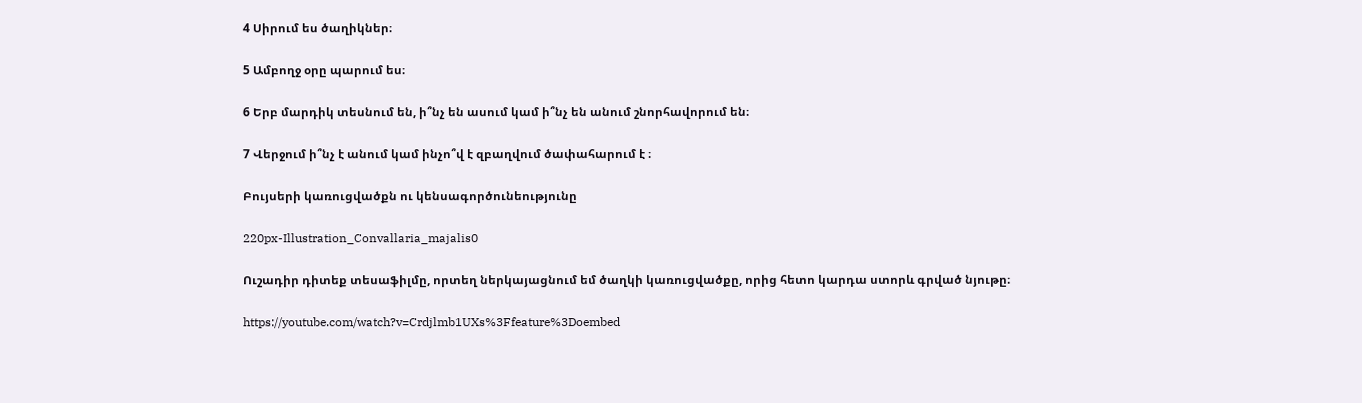4 Սիրում ես ծաղիկներ։

5 Ամբողջ օրը պարում ես։

6 Երբ մարդիկ տեսնում են, ի՞նչ են ասում կամ ի՞նչ են անում շնորհավորում են։

7 Վերջում ի՞նչ է անում կամ ինչո՞վ է զբաղվում ծափահարում է ։

Բույսերի կառուցվածքն ու կենսագործունեությունը

220px-Illustration_Convallaria_majalis0

Ուշադիր դիտեք տեսաֆիլմը, որտեղ ներկայացնում եմ ծաղկի կառուցվածքը, որից հետո կարդա ստորև գրված նյութը։

https://youtube.com/watch?v=Crdjlmb1UXs%3Ffeature%3Doembed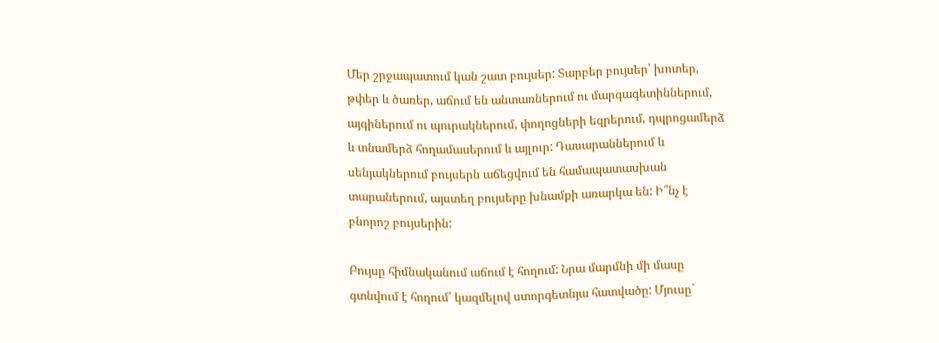Մեր շրջապատում կան շատ բույսեր: Տարբեր բույսեր՝ խոտեր, թփեր և ծառեր, աճում են անտառներում ու մարգագետիններում, այգիներում ու պուրակներում, փողոցների եզրերում, դպրոցամերձ և տնամերձ հողամասերում և այլուր: Դասարաններում և սենյակներում բույսերն աճեցվում են համապատասխան տարաներում, այստեղ բույսերը խնամքի առարկա են: Ի՞նչ է բնորոշ բույսերին:

Բույսը հիմնականում աճում է հողում: Նրա մարմնի մի մասը գտնվում է հողում՝ կազմելով ստորգետնյա հատվածը: Մյուսը`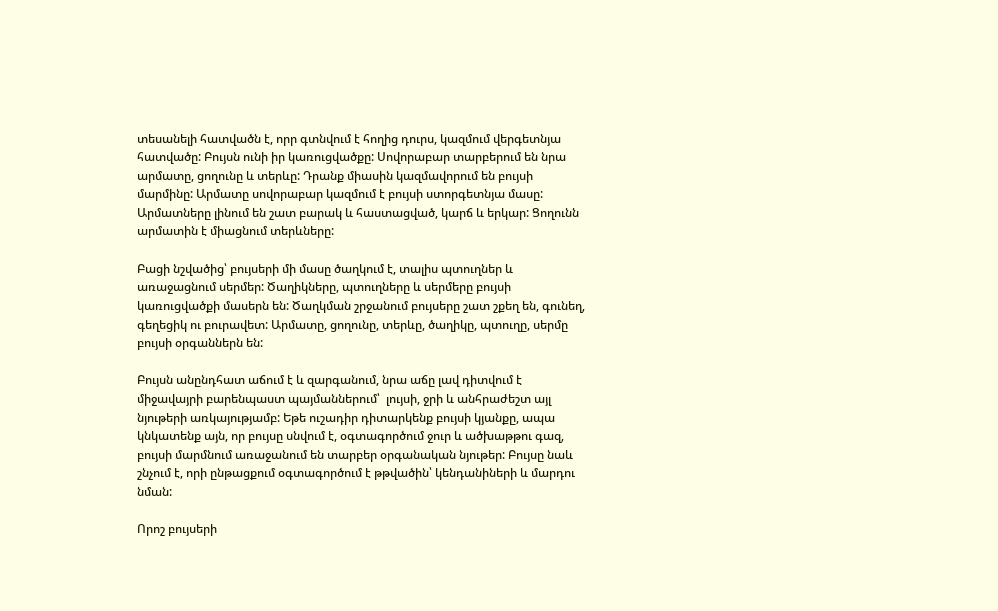տեսանելի հատվածն է, որր գտնվում է հողից դուրս, կազմում վերգետնյա հատվածը: Բույսն ունի իր կառուցվածքը: Սովորաբար տարբերում են նրա արմատը, ցողունը և տերևը: Դրանք միասին կազմավորում են բույսի մարմինը: Արմատը սովորաբար կազմում է բույսի ստորգետնյա մասը: Արմատները լինում են շատ բարակ և հաստացված, կարճ և երկար: Ցողունն արմատին է միացնում տերևները:

Բացի նշվածից՝ բույսերի մի մասը ծաղկում է, տալիս պտուղներ և առաջացնում սերմեր: Ծաղիկները, պտուղները և սերմերը բույսի կառուցվածքի մասերն են: Ծաղկման շրջանում բույսերը շատ շքեղ են, գունեղ, գեղեցիկ ու բուրավետ: Արմատը, ցողունը, տերևը, ծաղիկը, պտուղը, սերմը բույսի օրգաններն են:

Բույսն անընդհատ աճում է և զարգանում, նրա աճը լավ դիտվում է միջավայրի բարենպաստ պայմաններում՝  լույսի, ջրի և անհրաժեշտ այլ նյութերի առկայությամբ: Եթե ուշադիր դիտարկենք բույսի կյանքը, ապա կնկատենք այն, որ բույսը սնվում է, օգտագործում ջուր և ածխաթթու գազ, բույսի մարմնում առաջանում են տարբեր օրգանական նյութեր: Բույսը նաև շնչում է, որի ընթացքում օգտագործում է թթվածին՝ կենդանիների և մարդու նման:

Որոշ բույսերի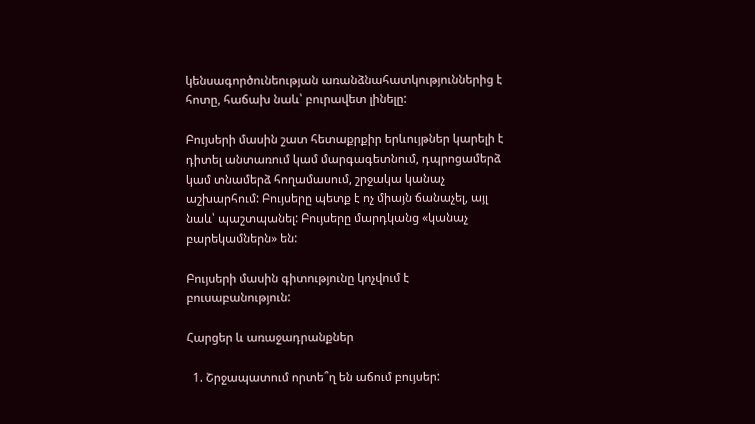կենսագործունեության առանձնահատկություններից է հոտը, հաճախ նաև՝ բուրավետ լինելը:

Բույսերի մասին շատ հետաքրքիր երևույթներ կարելի է դիտել անտառում կամ մարգագետնում, դպրոցամերձ կամ տնամերձ հողամասում, շրջակա կանաչ աշխարհում: Բույսերը պետք է ոչ միայն ճանաչել, այլ նաև՝ պաշտպանել: Բույսերը մարդկանց «կանաչ բարեկամներն» են:

Բույսերի մասին գիտությունը կոչվում է բուսաբանություն:

Հարցեր և առաջադրանքներ

  1. Շրջապատում որտե՞ղ են աճում բույսեր: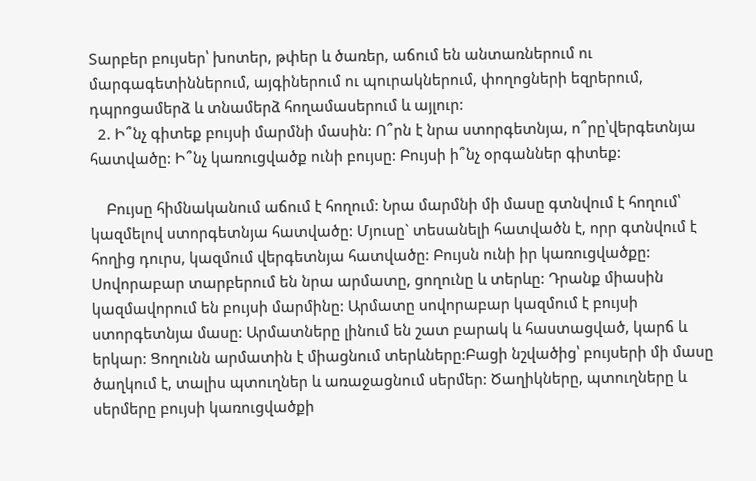Տարբեր բույսեր՝ խոտեր, թփեր և ծառեր, աճում են անտառներում ու մարգագետիններում, այգիներում ու պուրակներում, փողոցների եզրերում, դպրոցամերձ և տնամերձ հողամասերում և այլուր:
  2. Ի՞նչ գիտեք բույսի մարմնի մասին: Ո՞րն է նրա ստորգետնյա, ո՞րը՝վերգետնյա հատվածը: Ի՞նչ կառուցվածք ունի բույսը: Բույսի ի՞նչ օրգաններ գիտեք:

    Բույսը հիմնականում աճում է հողում: Նրա մարմնի մի մասը գտնվում է հողում՝ կազմելով ստորգետնյա հատվածը: Մյուսը` տեսանելի հատվածն է, որր գտնվում է հողից դուրս, կազմում վերգետնյա հատվածը: Բույսն ունի իր կառուցվածքը: Սովորաբար տարբերում են նրա արմատը, ցողունը և տերևը: Դրանք միասին կազմավորում են բույսի մարմինը: Արմատը սովորաբար կազմում է բույսի ստորգետնյա մասը: Արմատները լինում են շատ բարակ և հաստացված, կարճ և երկար: Ցողունն արմատին է միացնում տերևները:Բացի նշվածից՝ բույսերի մի մասը ծաղկում է, տալիս պտուղներ և առաջացնում սերմեր: Ծաղիկները, պտուղները և սերմերը բույսի կառուցվածքի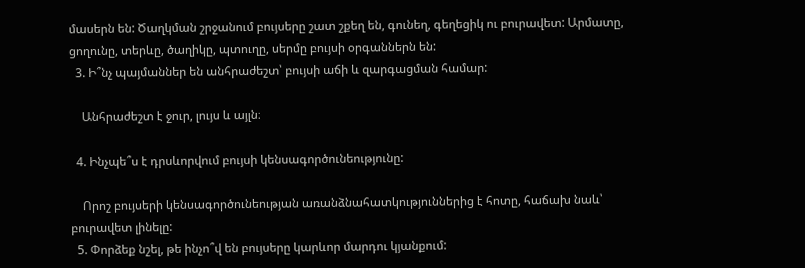մասերն են: Ծաղկման շրջանում բույսերը շատ շքեղ են, գունեղ, գեղեցիկ ու բուրավետ: Արմատը, ցողունը, տերևը, ծաղիկը, պտուղը, սերմը բույսի օրգաններն են:
  3. Ի՞նչ պայմաններ են անհրաժեշտ՝ բույսի աճի և զարգացման համար:

    Անհրաժեշտ է ջուր, լույս և այլն։

  4. Ինչպե՞ս է դրսևորվում բույսի կենսագործունեությունը:

    Որոշ բույսերի կենսագործունեության առանձնահատկություններից է հոտը, հաճախ նաև՝ բուրավետ լինելը:
  5. Փորձեք նշել, թե ինչո՞վ են բույսերը կարևոր մարդու կյանքում: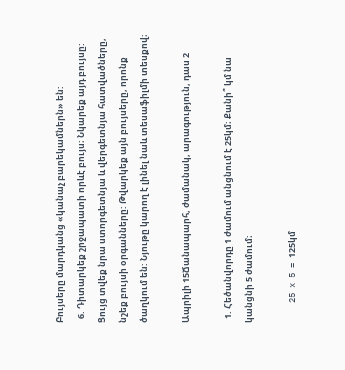Բույսերը մարդկանց «կանաչ բարեկամներն» են:
  6. Դիտարկեք շրջապատի որևէ բույս։ Նկարեք այդ բույսը: Ցույց տվեք նրա ստորգետնյա և վերգետնյա հատվածները, նշեք բույսի օրգանները: Թվարկեք այն բույսերը, որոնք ծաղկում են: Նյութը կարող է լինել նաև տեսաֆիլմի տեսքով։

Ապրիլի 15Ճանապարհ, ժամանակ, արագություն, դաս 2

  1. Հեծանվորդը 1 ժամում անցնում է 25կմ։ Քանի՞ կմ նա կանցնի 5 ժամում։

    25 x 5 = 125կմ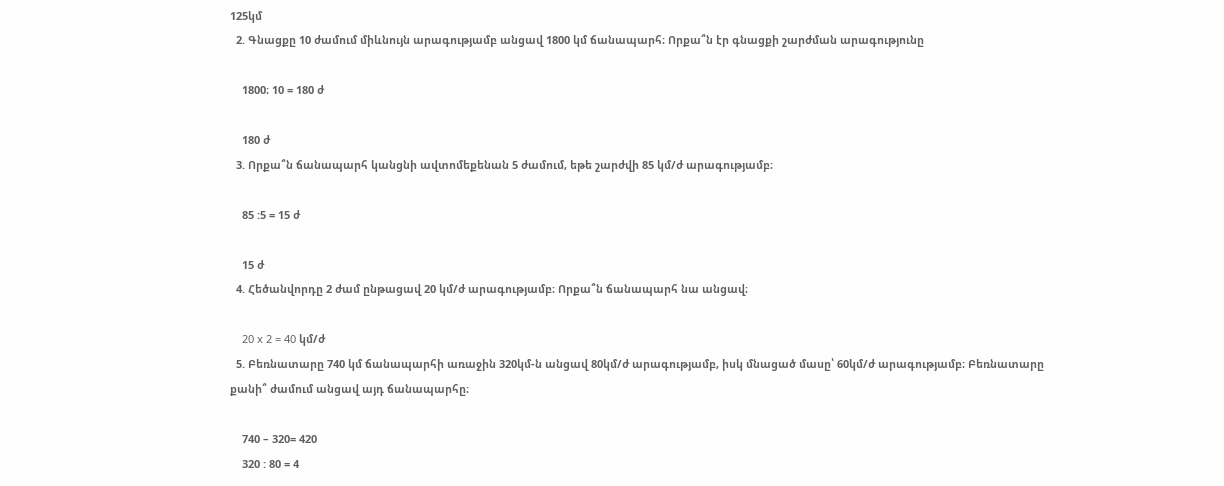125կմ
  2. Գնացքը 10 ժամում միևնույն արագությամբ անցավ 1800 կմ ճանապարհ։ Որքա՞ն էր գնացքի շարժման արագությունը

    1800։ 10 = 180 ժ

    180 ժ
  3. Որքա՞ն ճանապարհ կանցնի ավտոմեքենան 5 ժամում, եթե շարժվի 85 կմ/ժ արագությամբ։

    85 :5 = 15 ժ

    15 ժ
  4. Հեծանվորդը 2 ժամ ընթացավ 20 կմ/ժ արագությամբ։ Որքա՞ն ճանապարհ նա անցավ։

    20 x 2 = 40 կմ/ժ
  5. Բեռնատարը 740 կմ ճանապարհի առաջին 320կմ-ն անցավ 80կմ/ժ արագությամբ, իսկ մնացած մասը՝ 60կմ/ժ արագությամբ։ Բեռնատարը քանի՞ ժամում անցավ այդ ճանապարհը։

    740 – 320= 420
    320 : 80 = 4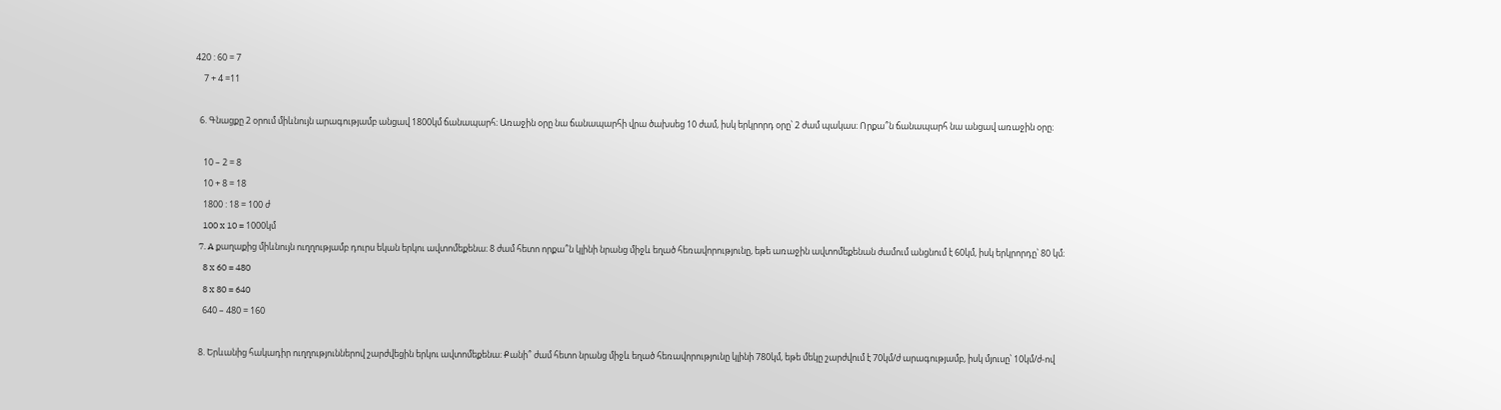420 : 60 = 7
    7 + 4 =11

  6. Գնացքը 2 օրում միևնույն արագությամբ անցավ 1800կմ ճանապարհ։ Առաջին օրը նա ճանապարհի վրա ծախսեց 10 ժամ, իսկ երկրորդ օրը՝ 2 ժամ պակաս։ Որքա՞ն ճանապարհ նա անցավ առաջին օրը։

    10 – 2 = 8
    10 + 8 = 18
    1800 : 18 = 100 ժ
    100 x 10 = 1000կմ
  7. A քաղաքից միևնույն ուղղությամբ դուրս եկան երկու ավտոմեքենա։ 8 ժամ հետո որքա՞ն կլինի նրանց միջև եղած հեռավորությունը, եթե առաջին ավտոմեքենան ժամում անցնում է 60կմ, իսկ երկրորդը՝ 80 կմ։
    8 x 60 = 480
    8 x 80 = 640
    640 – 480 = 160

  8. Երևանից հակադիր ուղղություններով շարժվեցին երկու ավտոմեքենա։ Քանի՞ ժամ հետո նրանց միջև եղած հեռավորությունը կլինի 780կմ, եթե մեկը շարժվում է 70կմ/ժ արագությամբ, իսկ մյուսը՝ 10կմ/ժ-ով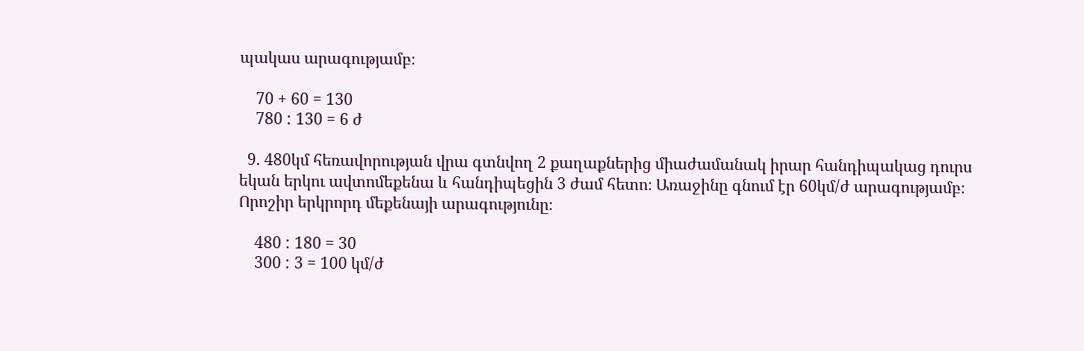պակաս արագությամբ։

    70 + 60 = 130
    780 : 130 = 6 ժ

  9. 480կմ հեռավորության վրա գտնվող 2 քաղաքներից միաժամանակ իրար հանդիպակաց դուրս եկան երկու ավտոմեքենա և հանդիպեցին 3 ժամ հետո։ Առաջինը գնում էր 60կմ/ժ արագությամբ։ Որոշիր երկրորդ մեքենայի արագությունը։

    480 : 180 = 30
    300 : 3 = 100 կմ/ժ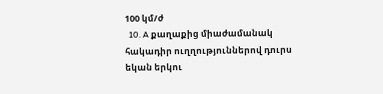100 կմ/ժ
  10. A քաղաքից միաժամանակ հակադիր ուղղություններով դուրս եկան երկու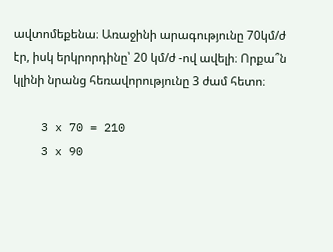ավտոմեքենա։ Առաջինի արագությունը 70կմ/ժ էր, իսկ երկրորդինը՝ 20 կմ/ժ -ով ավելի։ Որքա՞ն կլինի նրանց հեռավորությունը 3 ժամ հետո։

    3 x 70 = 210
    3 x 90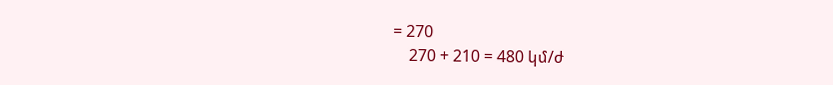= 270
    270 + 210 = 480 կմ/ժ